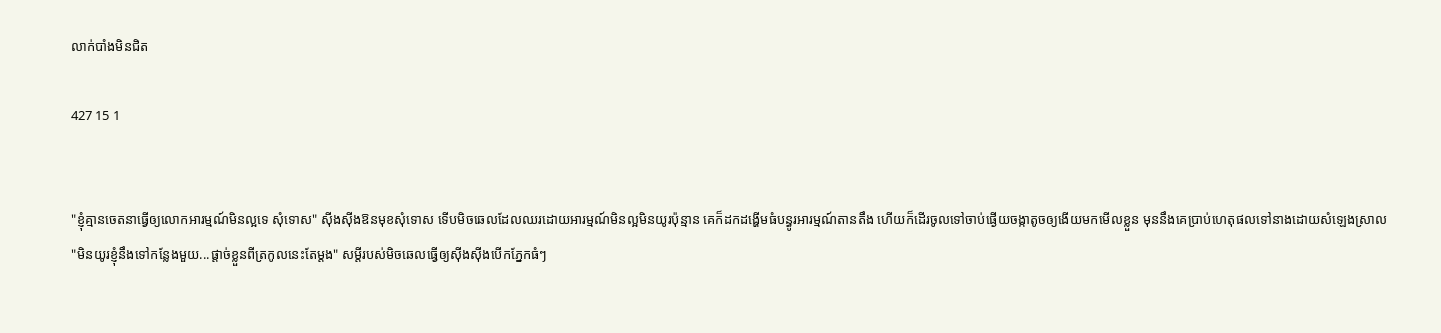លាក់បាំងមិនជិត

427 15 1


"ខ្ញុំគ្មានចេតនាធ្វើឲ្យលោកអារម្មណ៍មិនល្អទេ សុំទោស" ស៊ីងស៊ីងឱនមុខសុំទោស ទើបមិចឆេលដែលឈរដោយអារម្មណ៍មិនល្អមិនយូរប៉ុន្មាន គេក៏ដកដង្ហើមធំបន្ធូរអារម្មណ៍តានតឹង ហើយក៏ដើរចូលទៅចាប់ផ្ងើយចង្កាតូចឲ្យងើយមកមើលខ្លួន មុននឹងគេប្រាប់ហេតុផលទៅនាងដោយសំឡេងស្រាល
"មិនយូរខ្ញុំនឹងទៅកន្លែងមួយ...ផ្តាច់ខ្លួនពីត្រកូលនេះតែម្តង" សម្តីរបស់មិចឆេលធ្វើឲ្យស៊ីងស៊ីងបើកភ្នែកធំៗ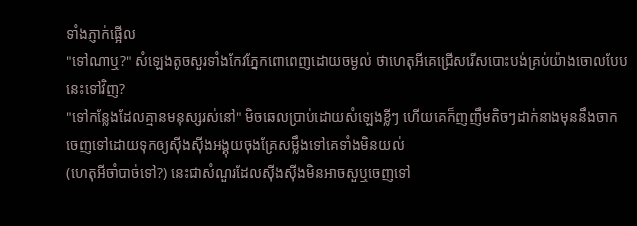ទាំងភ្ញាក់ផ្អើល
"ទៅណាឬ?" សំឡេងតូចសួរទាំងកែវភ្នែកពោពេញដោយចម្ងល់ ថាហេតុអីគេជ្រើសរើសបោះបង់គ្រប់យ៉ាងចោលបែបនេះទៅវិញ?
"ទៅកន្លែងដែលគ្មានមនុស្សរស់នៅ" មិចឆេលប្រាប់ដោយសំឡេងខ្លីៗ ហើយគេក៏ញញឹមតិចៗដាក់នាងមុននឹងចាកចេញទៅដោយទុកឲ្យស៊ីងស៊ីងអង្គុយចុងគ្រែសម្លឹងទៅគេទាំងមិនយល់
(ហេតុអីចាំបាច់ទៅ?) នេះជាសំណួរដែលស៊ីងស៊ីងមិនអាចសួឬចេញទៅ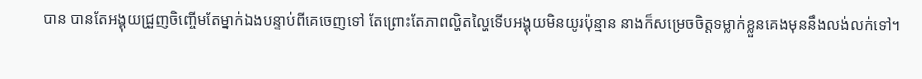បាន បានតែអង្គុយជ្រួញចិញ្ចើមតែម្នាក់ឯងបន្ទាប់ពីគេចេញទៅ តែព្រោះតែភាពល្ហិតល្ហៃទើបអង្គុយមិនយូរប៉ុន្មាន នាងក៏សម្រេចចិត្តទម្លាក់ខ្លួនគេងមុននឹងលង់លក់ទៅ។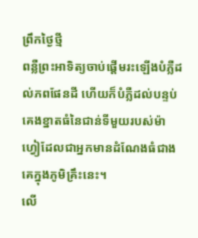ព្រឹកថ្ងៃថ្មី
ពន្លឺព្រះអាទិត្យចាប់ផ្តើមរះឡើងបំភ្លឺដល់ភពផែនដី ហើយក៏បំភ្លឺដល់បន្ទប់គេងខ្នាតធំនៃជាន់ទីមួយរបស់ម៉ាហ្វៀដែលជាអ្នកមានដំណែងធំជាងគេក្នុងភូមិគ្រឹះនេះ។
លើ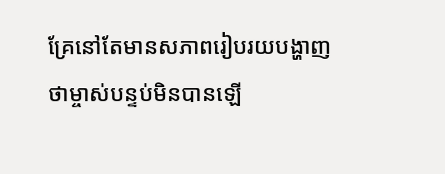គ្រែនៅតែមានសភាពរៀបរយបង្ហាញថាម្ចាស់បន្ទប់មិនបានឡើ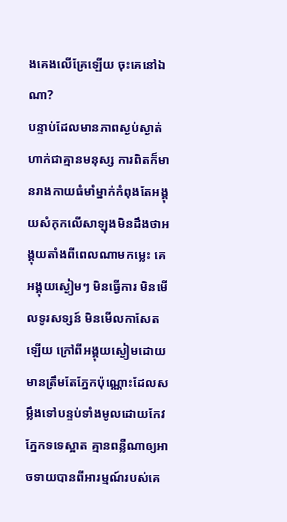ងគេងលើគ្រែឡើយ ចុះគេនៅឯណា?
បន្ទាប់ដែលមានភាពស្ងប់ស្ងាត់ហាក់ជាគ្មានមនុស្ស ការពិតក៏មានរាងកាយធំមាំម្នាក់កំពុងតែអង្គុយសំកុកលើសាឡុងមិនដឹងថាអង្គុយតាំងពីពេលណាមកម្លេះ គេអង្គុយស្ងៀមៗ មិនធ្វើការ មិនមើលទូរសទ្សន៍ មិនមើលកាសែតឡើយ ក្រៅពីអង្គុយស្ងៀមដោយមានត្រឹមតែភ្នែកប៉ុណ្ណោះដែលសម្លឹងទៅបន្ទប់ទាំងមូលដោយកែវភ្នែកទទេស្អាត គ្មានពន្លឺណាឲ្យអាចទាយបានពីអារម្មណ៍របស់គេ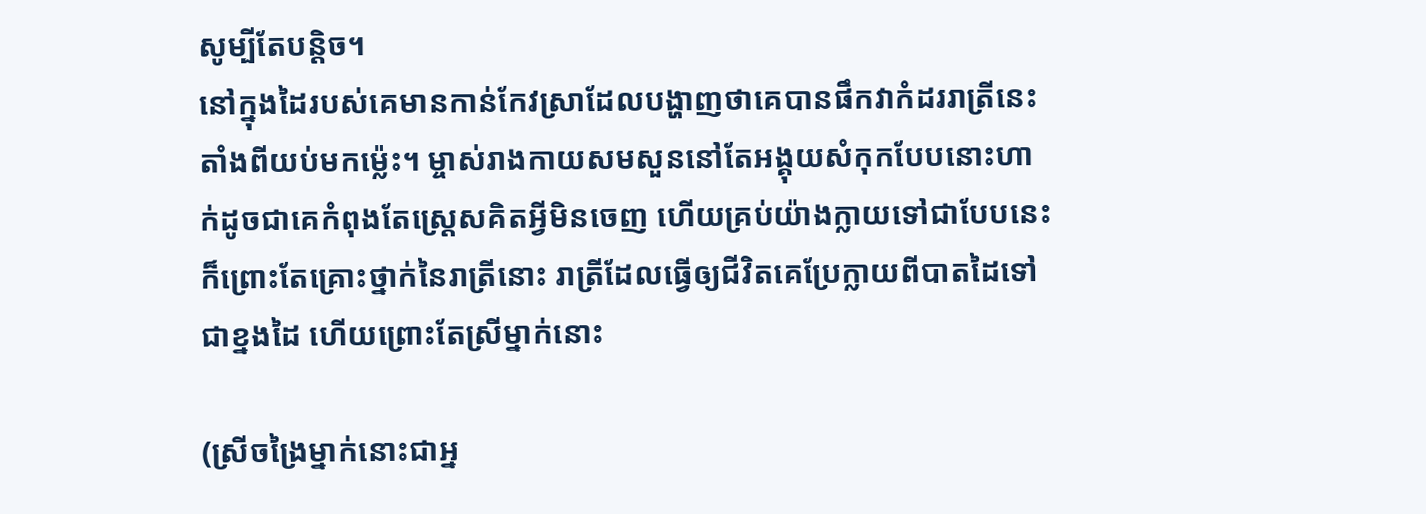សូម្បីតែបន្តិច។
នៅក្នុងដៃរបស់គេមានកាន់កែវស្រាដែលបង្ហាញថាគេបានផឹកវាកំដររាត្រីនេះតាំងពីយប់មកម្ល៉េះ។ ម្ចាស់រាងកាយសមសួននៅតែអង្គុយសំកុកបែបនោះហាក់ដូចជាគេកំពុងតែស្ត្រេសគិតអ្វីមិនចេញ ហើយគ្រប់យ៉ាងក្លាយទៅជាបែបនេះក៏ព្រោះតែគ្រោះថ្នាក់នៃរាត្រីនោះ រាត្រីដែលធ្វើឲ្យជីវិតគេប្រែក្លាយពីបាតដៃទៅជាខ្នងដៃ ហើយព្រោះតែស្រីម្នាក់នោះ

(ស្រីចង្រៃម្នាក់នោះជាអ្ន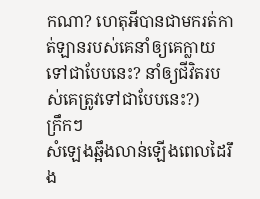កណា? ហេតុអីបានជាមករត់កាត់ឡានរបស់គេនាំឲ្យគេក្លាយទៅជាបែបនេះ? នាំឲ្យជីវិតរបស់គេត្រូវទៅជាបែបនេះ?)
ក្រឹកៗ
សំឡេងឆ្អឹងលាន់ឡើងពេលដៃរឹង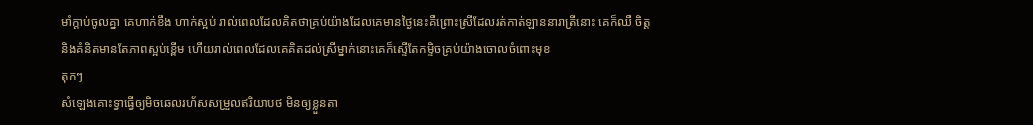មាំក្តាប់ចូលគ្នា គេហាក់ខឹង ហាក់ស្អប់ រាល់ពេលដែលគិតថាគ្រប់យ៉ាងដែលគេមានថ្ងៃនេះគឺព្រោះស្រីដែលរត់កាត់ឡាននារាត្រីនោះ គេក៏ឈឺ ចិត្តនិងគំនិតមានតែភាពស្អប់ខ្ពើម ហើយរាល់ពេលដែលគេគិតដល់ស្រីម្នាក់នោះគេក៏ស្ទើតែកម្ទិចគ្រប់យ៉ាងចោលចំពោះមុខ
តុកៗ
សំឡេងគោះទ្វាធ្វើឲ្យមិចឆេលរហ័សសម្រួលឥរិយាបថ មិនឲ្យខ្លួនតា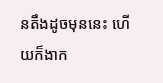នតឹងដូចមុននេះ ហើយក៏ងាក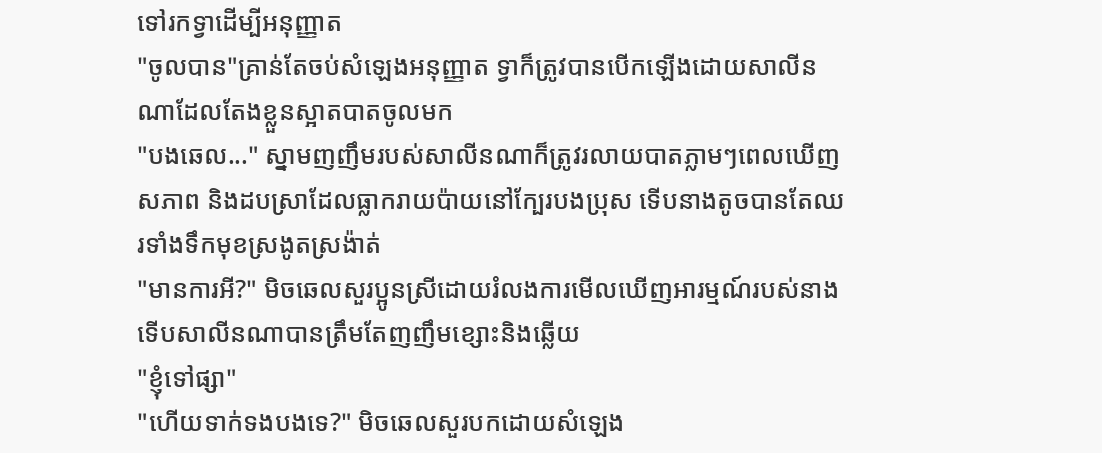ទៅរកទ្វាដើម្បីអនុញ្ញាត
"ចូលបាន"គ្រាន់តែចប់សំឡេងអនុញ្ញាត ទ្វាក៏ត្រូវបានបើកឡើងដោយសាលីនណាដែលតែងខ្លួនស្អាតបាតចូលមក
"បងឆេល..." ស្នាមញញឹមរបស់សាលីនណាក៏ត្រូវរលាយបាតភ្លាមៗពេលឃើញសភាព និងដបស្រាដែលធ្លាករាយប៉ាយនៅក្បែរបងប្រុស ទើបនាងតូចបានតែឈរទាំងទឹកមុខស្រងូតស្រង៉ាត់
"មានការអី?" មិចឆេលសួរប្អូនស្រីដោយរំលងការមើលឃើញអារម្មណ៍របស់នាង ទើបសាលីនណាបានត្រឹមតែញញឹមខ្សោះនិងឆ្លើយ
"ខ្ញុំទៅផ្សា"
"ហើយទាក់ទងបងទេ?" មិចឆេលសួរបកដោយសំឡេង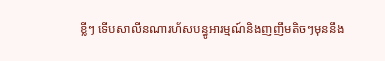ខ្លីៗ ទើបសាលីនណារហ័សបន្ធូអារម្មណ៍និងញញឹមតិចៗមុននឹង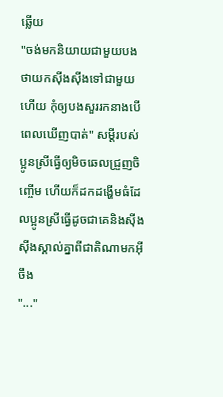ឆ្លើយ
"ចង់មកនិយាយជាមួយបងថាយកស៊ីងស៊ីងទៅជាមួយហើយ កុំឲ្យបងសួររកនាងបើពេលឃើញបាត់" សម្តីរបស់ប្អូនស្រីធ្វើឲ្យមិចឆេលជ្រួញចិញ្ចើម ហើយក៏ដកដង្ហើមធំដែលប្អូនស្រីធ្វើដូចជាគេនិងស៊ីងស៊ីងស្គាល់គ្នាពីជាតិណាមកអ៊ីចឹង
"..."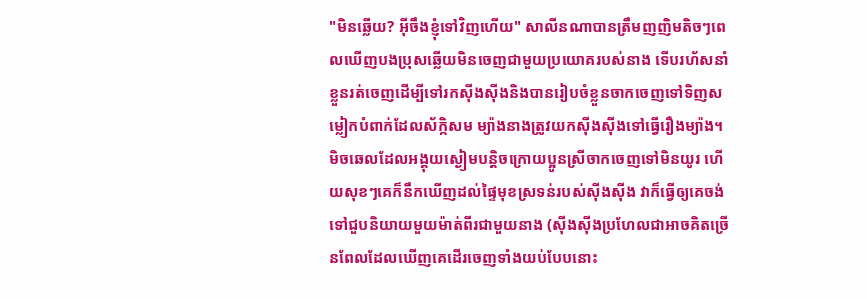"មិនឆ្លើយ? អ៊ីចឹងខ្ញុំទៅវិញហើយ" សាលីនណាបានត្រឹមញញិមតិចៗពេលឃើញបងប្រុសឆ្លើយមិនចេញជាមួយប្រយោគរបស់នាង ទើបរហ័សនាំខ្លួនរត់ចេញដើម្បីទៅរកស៊ីងស៊ីងនិងបានរៀបចំខ្លួនចាកចេញទៅទិញសម្លៀកបំពាក់ដែលស័ក្កិសម ម្យ៉ាងនាងត្រូវយកស៊ីងស៊ីងទៅធ្វើរឿងម្យ៉ាង។
មិចឆេលដែលអង្គុយស្ងៀមបន្តិចក្រោយប្អូនស្រីចាកចេញទៅមិនយូរ ហើយសុខៗគេក៏នឹកឃើញដល់ផ្ទៃមុខស្រទន់របស់ស៊ីងស៊ីង វាក៏ធ្វើឲ្យគេចង់ទៅជួបនិយាយមួយម៉ាត់ពីរជាមួយនាង (ស៊ីងស៊ីងប្រហែលជាអាចគិតច្រើនពែលដែលឃើញគេដើរចេញទាំងយប់បែបនោះ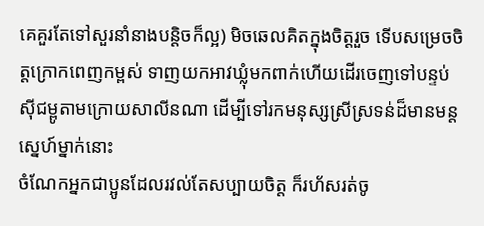គេគួរតែទៅសួរនាំនាងបន្តិចក៏ល្អ) មិចឆេលគិតក្នុងចិត្តរួច ទើបសម្រេចចិត្តក្រោកពេញកម្ពស់ ទាញយកអាវឃ្លុំមកពាក់ហើយដើរចេញទៅបន្ទប់ស៊ីជម្ពូតាមក្រោយសាលីនណា ដើម្បីទៅរកមនុស្សស្រីស្រទន់ដ៏មានមន្តស្នេហ៍ម្នាក់នោះ
ចំណែកអ្នកជាប្អូនដែលរវល់តែសប្បាយចិត្ត ក៏រហ័សរត់ចូ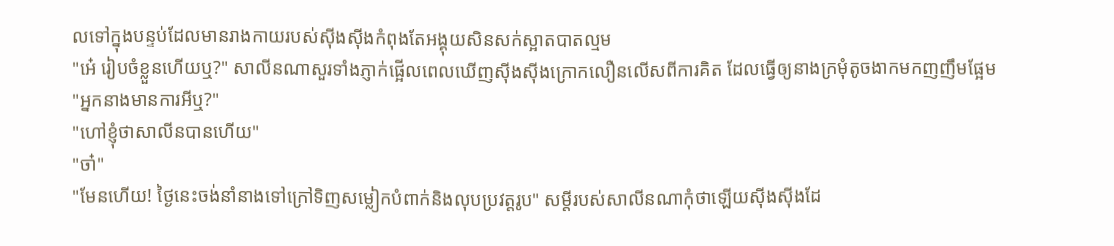លទៅក្នុងបន្ទប់ដែលមានរាងកាយរបស់ស៊ីងស៊ីងកំពុងតែអង្គុយសិនសក់ស្អាតបាតល្មម
"អេ៎ រៀបចំខ្លួនហើយឬ?" សាលីនណាសួរទាំងភ្ញាក់ផ្អើលពេលឃើញស៊ីងស៊ីងក្រោកលឿនលើសពីការគិត ដែលធ្វើឲ្យនាងក្រមុំតូចងាកមកញញឹមផ្អែម
"អ្នកនាងមានការអីឬ?"
"ហៅខ្ញុំថាសាលីនបានហើយ"
"ចា៎"
"មែនហើយ! ថ្ងៃនេះចង់នាំនាងទៅក្រៅទិញសម្លៀកបំពាក់និងលុបប្រវត្តរូប" សម្តីរបស់សាលីនណាកុំថាឡើយស៊ីងស៊ីងដែ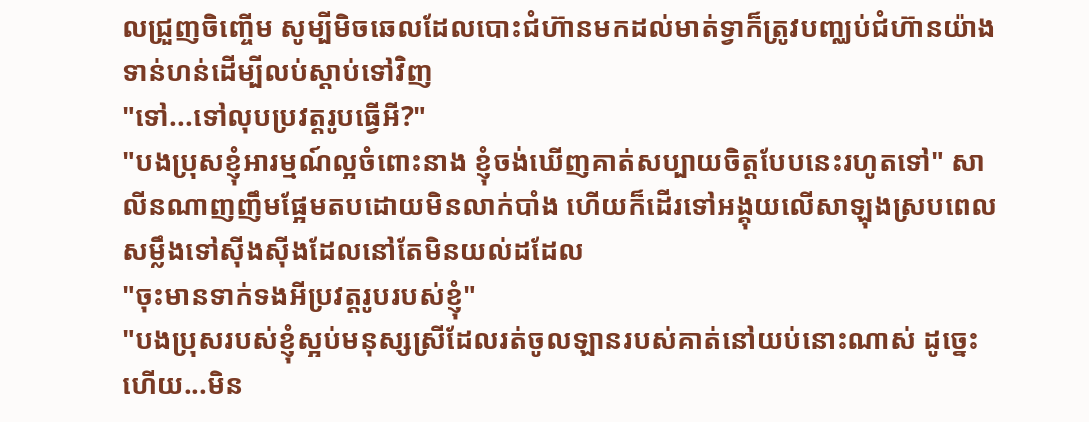លជ្រួញចិញ្ចើម សូម្បីមិចឆេលដែលបោះជំហ៊ានមកដល់មាត់ទ្វាក៏ត្រូវបញ្ឈប់ជំហ៊ានយ៉ាងទាន់ហន់ដើម្បីលប់ស្ដាប់ទៅវិញ
"ទៅ...ទៅលុបប្រវត្តរូបធ្វើអី?"
"បងប្រុសខ្ញុំអារម្មណ៍ល្អចំពោះនាង ខ្ញុំចង់ឃើញគាត់សប្បាយចិត្តបែបនេះរហូតទៅ" សាលីនណាញញឹមផ្អែមតបដោយមិនលាក់បាំង ហើយក៏ដើរទៅអង្គុយលើសាឡុងស្របពេលសម្លឹងទៅស៊ីងស៊ីងដែលនៅតែមិនយល់ដដែល
"ចុះមានទាក់ទងអីប្រវត្តរូបរបស់ខ្ញុំ"
"បងប្រុសរបស់ខ្ញុំស្អប់មនុស្សស្រីដែលរត់ចូលឡានរបស់គាត់នៅយប់នោះណាស់ ដូច្នេះហើយ...មិន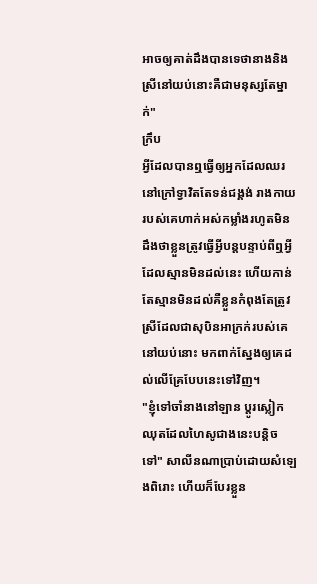អាចឲ្យគាត់ដឹងបានទេថានាងនិងស្រីនៅយប់នោះគឺជាមនុស្សតែម្នាក់"
ក្រឹប
អ្វីដែលបានឮធ្វើឲ្យអ្នកដែលឈរនៅក្រៅទ្វាវិតតែទន់ជង្គង់ រាងកាយរបស់គេហាក់អស់កម្លាំងរហូតមិនដឹងថាខ្លួនត្រូវធ្វើអ្វីបន្តបន្ទាប់ពីឮអ្វីដែលស្មានមិនដល់នេះ ហើយកាន់តែស្មានមិនដល់គឺខ្លួនកំពុងតែត្រូវស្រីដែលជាសុបិនអាក្រក់របស់គេនៅយប់នោះ មកពាក់ស្នែងឲ្យគេដល់លើគ្រែបែបនេះទៅវិញ។
"ខ្ញុំទៅចាំនាងនៅឡាន ប្តូរស្លៀកឈុតដែលហៃសូជាងនេះបន្តិចទៅ" សាលីនណាប្រាប់ដោយសំឡេងពិរោះ ហើយក៏បែរខ្លួន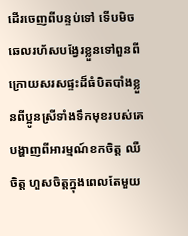ដើរចេញពីបន្ទប់ទៅ ទើបមិចឆេលរហ័សបង្វែរខ្លួនទៅពួនពីក្រោយសរសផ្ទះដ៏ធំបិតបាំងខ្លួនពីប្អូនស្រីទាំងទឹកមុខរបស់គេបង្ហាញពីអារម្មណ៍ខកចិត្ត ឈឺចិត្ត ហួសចិត្តក្នុងពេលតែមួយ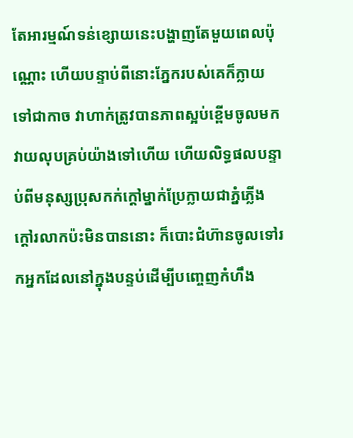តែអារម្មណ៍ទន់ខ្សោយនេះបង្ហាញតែមួយពេលប៉ុណ្ណោះ ហើយបន្ទាប់ពីនោះភ្នែករបស់គេក៏ក្លាយទៅជាកាច វាហាក់ត្រូវបានភាពស្អប់ខ្ពើមចូលមកវាយលុបគ្រប់យ៉ាងទៅហើយ ហើយលិទ្ធផលបន្ទាប់ពីមនុស្សប្រុសកក់ក្តៅម្នាក់ប្រែក្លាយជាភ្នំភ្លើងក្តៅរលាកប៉ះមិនបាននោះ ក៏បោះជំហ៊ានចូលទៅរកអ្នកដែលនៅក្នុងបន្ទប់ដើម្បីបញ្ចេញកំហឹង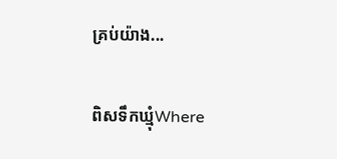គ្រប់យ៉ាង...

ពិសទឹកឃ្មុំWhere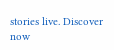stories live. Discover now